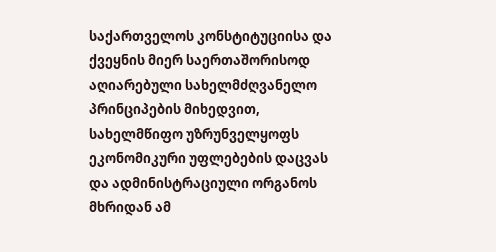საქართველოს კონსტიტუციისა და ქვეყნის მიერ საერთაშორისოდ აღიარებული სახელმძღვანელო პრინციპების მიხედვით, სახელმწიფო უზრუნველყოფს ეკონომიკური უფლებების დაცვას და ადმინისტრაციული ორგანოს მხრიდან ამ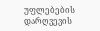უფლებების დარღვევის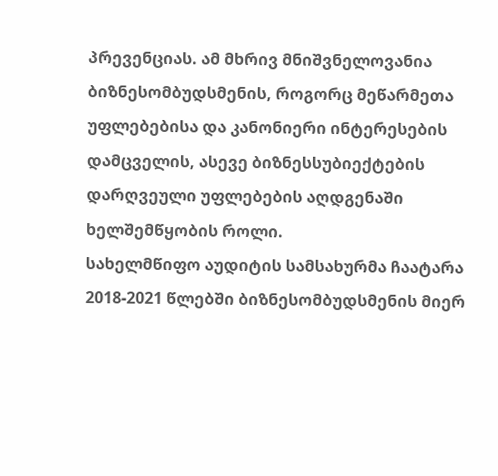პრევენციას. ამ მხრივ მნიშვნელოვანია ბიზნესომბუდსმენის, როგორც მეწარმეთა უფლებებისა და კანონიერი ინტერესების დამცველის, ასევე ბიზნესსუბიექტების დარღვეული უფლებების აღდგენაში ხელშემწყობის როლი.
სახელმწიფო აუდიტის სამსახურმა ჩაატარა 2018-2021 წლებში ბიზნესომბუდსმენის მიერ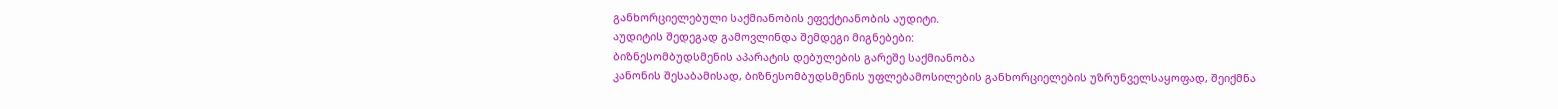განხორციელებული საქმიანობის ეფექტიანობის აუდიტი.
აუდიტის შედეგად გამოვლინდა შემდეგი მიგნებები:
ბიზნესომბუდსმენის აპარატის დებულების გარეშე საქმიანობა
კანონის შესაბამისად, ბიზნესომბუდსმენის უფლებამოსილების განხორციელების უზრუნველსაყოფად, შეიქმნა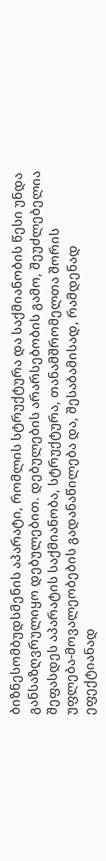ბიზნესომბუდსმენის აპარატი, რომლის სტრუქტურა და საქმიანობის წესი უნდა განსაზღვრულიყო დებულებით. დებულების არარსებობის გამო, შეუძლებელია შეფასდეს აპარატის საქმიანობა, სტრუქტურა, თანამშრომელთა შორის უფლება-მოვალეობების გადანაწილება და, შესაბამისად, რამდენად ეფექტიანად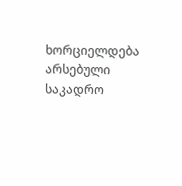ხორციელდება არსებული საკადრო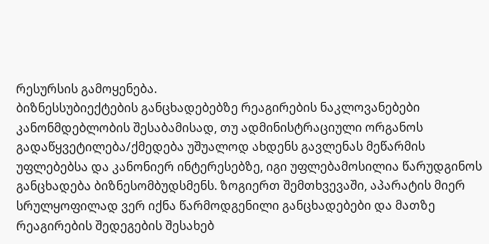რესურსის გამოყენება.
ბიზნესსუბიექტების განცხადებებზე რეაგირების ნაკლოვანებები
კანონმდებლობის შესაბამისად, თუ ადმინისტრაციული ორგანოს გადაწყვეტილება/ქმედება უშუალოდ ახდენს გავლენას მეწარმის უფლებებსა და კანონიერ ინტერესებზე, იგი უფლებამოსილია წარუდგინოს განცხადება ბიზნესომბუდსმენს. ზოგიერთ შემთხვევაში, აპარატის მიერ სრულყოფილად ვერ იქნა წარმოდგენილი განცხადებები და მათზე რეაგირების შედეგების შესახებ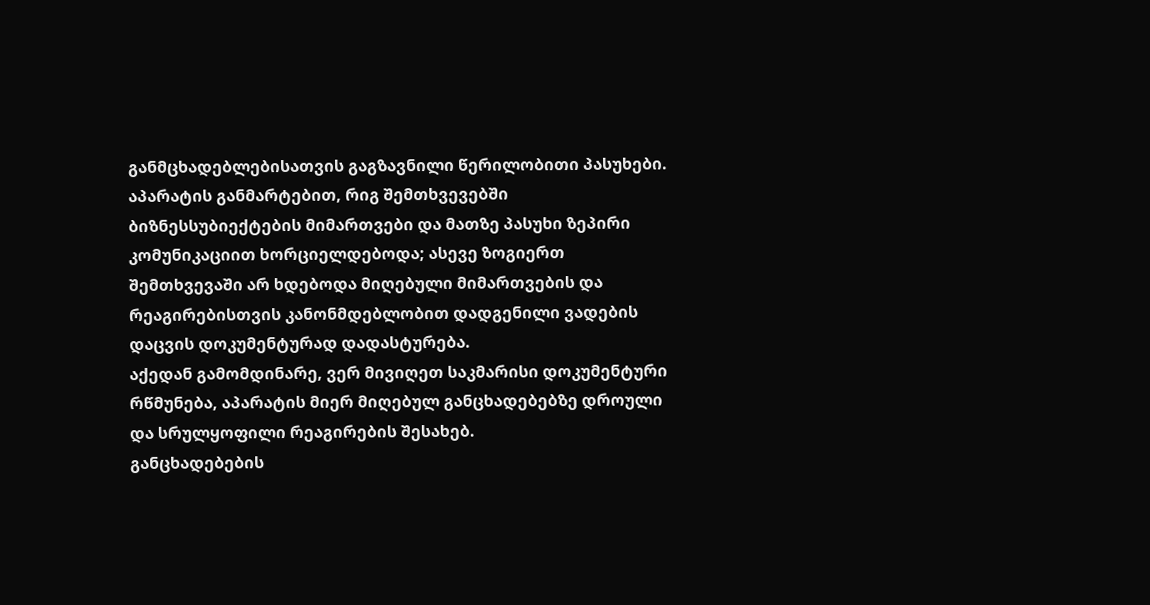განმცხადებლებისათვის გაგზავნილი წერილობითი პასუხები.
აპარატის განმარტებით, რიგ შემთხვევებში ბიზნესსუბიექტების მიმართვები და მათზე პასუხი ზეპირი კომუნიკაციით ხორციელდებოდა; ასევე ზოგიერთ შემთხვევაში არ ხდებოდა მიღებული მიმართვების და რეაგირებისთვის კანონმდებლობით დადგენილი ვადების დაცვის დოკუმენტურად დადასტურება.
აქედან გამომდინარე, ვერ მივიღეთ საკმარისი დოკუმენტური რწმუნება, აპარატის მიერ მიღებულ განცხადებებზე დროული და სრულყოფილი რეაგირების შესახებ.
განცხადებების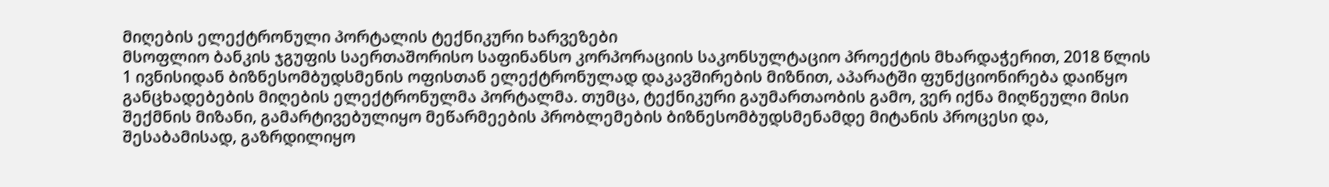მიღების ელექტრონული პორტალის ტექნიკური ხარვეზები
მსოფლიო ბანკის ჯგუფის საერთაშორისო საფინანსო კორპორაციის საკონსულტაციო პროექტის მხარდაჭერით, 2018 წლის 1 ივნისიდან ბიზნესომბუდსმენის ოფისთან ელექტრონულად დაკავშირების მიზნით, აპარატში ფუნქციონირება დაიწყო განცხადებების მიღების ელექტრონულმა პორტალმა. თუმცა, ტექნიკური გაუმართაობის გამო, ვერ იქნა მიღწეული მისი შექმნის მიზანი, გამარტივებულიყო მეწარმეების პრობლემების ბიზნესომბუდსმენამდე მიტანის პროცესი და, შესაბამისად, გაზრდილიყო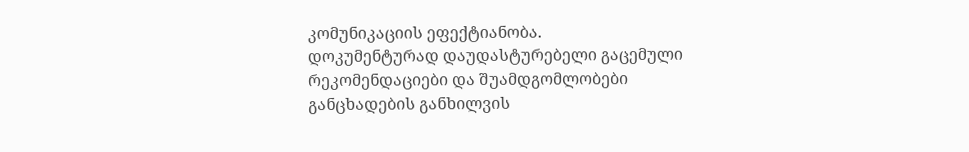კომუნიკაციის ეფექტიანობა.
დოკუმენტურად დაუდასტურებელი გაცემული რეკომენდაციები და შუამდგომლობები
განცხადების განხილვის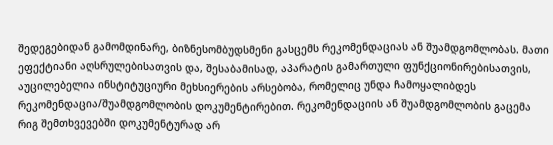შედეგებიდან გამომდინარე, ბიზნესომბუდსმენი გასცემს რეკომენდაციას ან შუამდგომლობას. მათი ეფექტიანი აღსრულებისათვის და, შესაბამისად, აპარატის გამართული ფუნქციონირებისათვის, აუცილებელია ინსტიტუციური მეხსიერების არსებობა, რომელიც უნდა ჩამოყალიბდეს რეკომენდაცია/შუამდგომლობის დოკუმენტირებით. რეკომენდაციის ან შუამდგომლობის გაცემა რიგ შემთხვევებში დოკუმენტურად არ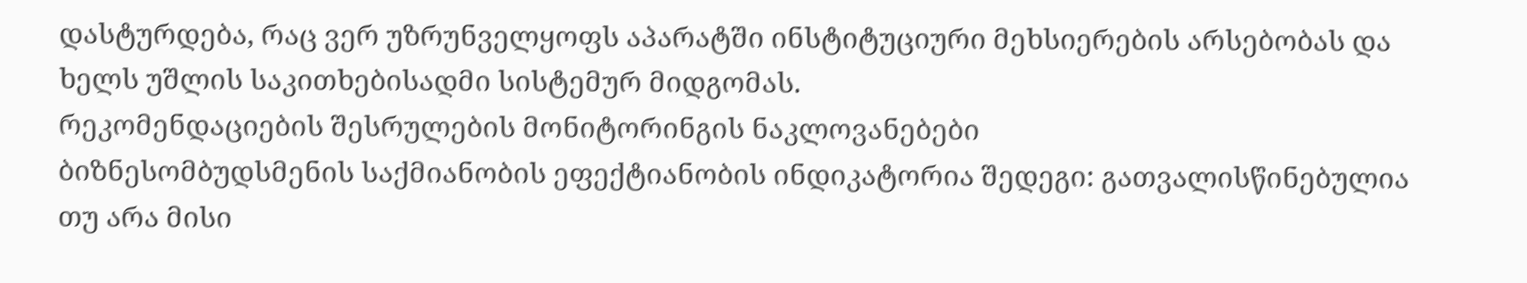დასტურდება, რაც ვერ უზრუნველყოფს აპარატში ინსტიტუციური მეხსიერების არსებობას და ხელს უშლის საკითხებისადმი სისტემურ მიდგომას.
რეკომენდაციების შესრულების მონიტორინგის ნაკლოვანებები
ბიზნესომბუდსმენის საქმიანობის ეფექტიანობის ინდიკატორია შედეგი: გათვალისწინებულია თუ არა მისი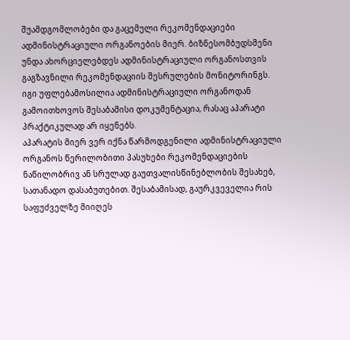შუამდგომლობები და გაცემული რეკომენდაციები ადმინისტრაციული ორგანოების მიერ. ბიზნესომბუდსმენი უნდა ახორციელებდეს ადმინისტრაციული ორგანოსთვის გაგზავნილი რეკომენდაციის შესრულების მონიტორინგს. იგი უფლებამოსილია ადმინისტრაციული ორგანოდან გამოითხოვოს შესაბამისი დოკუმენტაცია, რასაც აპარატი პრაქტიკულად არ იყენებს.
აპარატის მიერ ვერ იქნა წარმოდგენილი ადმინისტრაციული ორგანოს წერილობითი პასუხები რეკომენდაციების ნაწილობრივ ან სრულად გაუთვალისწინებლობის შესახებ, სათანადო დასაბუთებით. შესაბამისად, გაურკვეველია რის საფუძველზე მიიღეს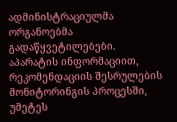ადმინისტრაციულმა ორგანოებმა გადაწყვეტილებები.
აპარატის ინფორმაციით, რეკომენდაციის შესრულების მონიტორინგის პროცესში, უმეტეს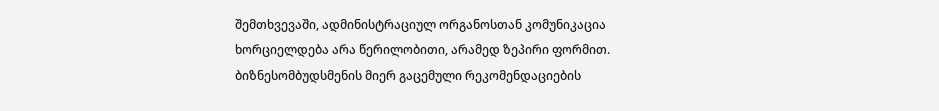შემთხვევაში, ადმინისტრაციულ ორგანოსთან კომუნიკაცია ხორციელდება არა წერილობითი, არამედ ზეპირი ფორმით.
ბიზნესომბუდსმენის მიერ გაცემული რეკომენდაციების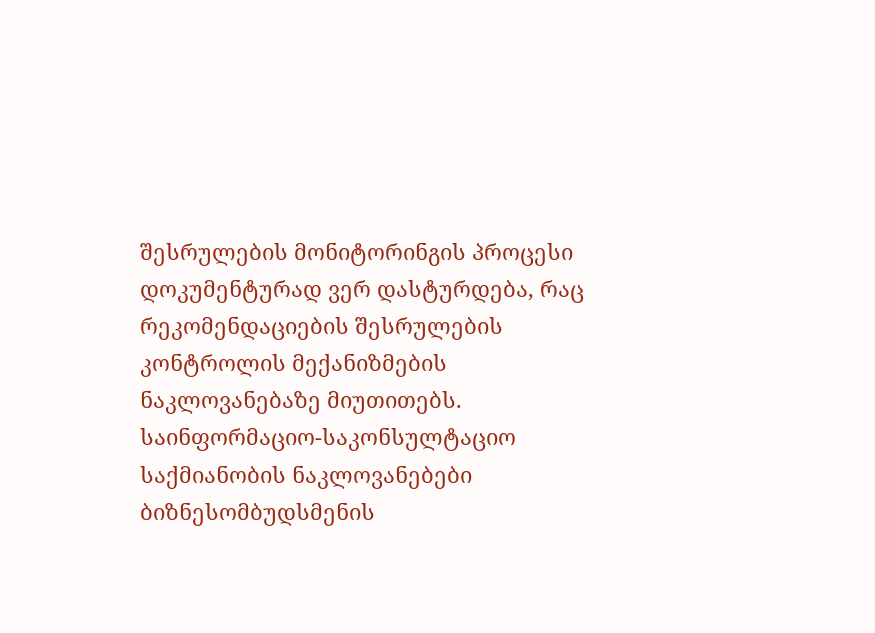შესრულების მონიტორინგის პროცესი დოკუმენტურად ვერ დასტურდება, რაც რეკომენდაციების შესრულების კონტროლის მექანიზმების ნაკლოვანებაზე მიუთითებს.
საინფორმაციო-საკონსულტაციო საქმიანობის ნაკლოვანებები
ბიზნესომბუდსმენის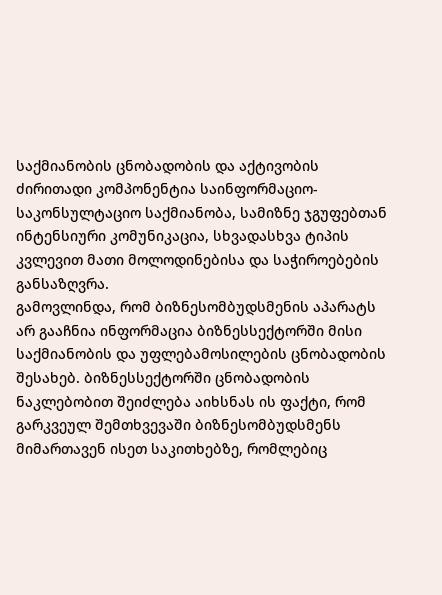საქმიანობის ცნობადობის და აქტივობის ძირითადი კომპონენტია საინფორმაციო-საკონსულტაციო საქმიანობა, სამიზნე ჯგუფებთან ინტენსიური კომუნიკაცია, სხვადასხვა ტიპის კვლევით მათი მოლოდინებისა და საჭიროებების განსაზღვრა.
გამოვლინდა, რომ ბიზნესომბუდსმენის აპარატს არ გააჩნია ინფორმაცია ბიზნესსექტორში მისი საქმიანობის და უფლებამოსილების ცნობადობის შესახებ. ბიზნესსექტორში ცნობადობის ნაკლებობით შეიძლება აიხსნას ის ფაქტი, რომ გარკვეულ შემთხვევაში ბიზნესომბუდსმენს მიმართავენ ისეთ საკითხებზე, რომლებიც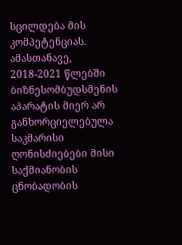სცილდება მის კომპეტენციას. ამასთანავე, 2018-2021 წლებში ბიზნესომბუდსმენის აპარატის მიერ არ განხორციელებულა საკმარისი ღონისძიებები მისი საქმიანობის ცნობადობის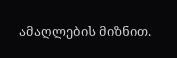ამაღლების მიზნით.